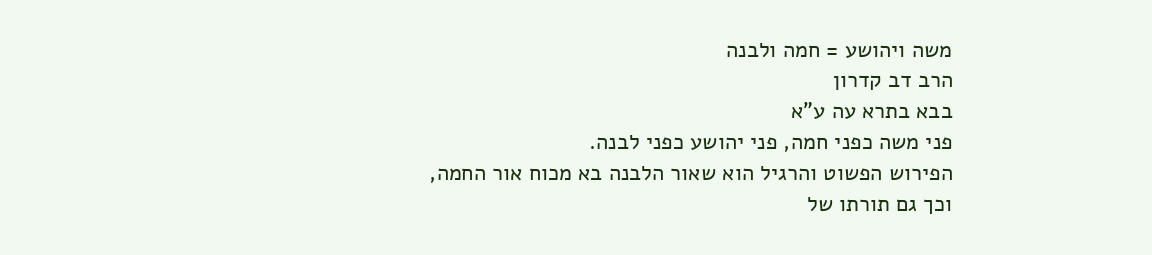משה ויהושע = חמה ולבנה
הרב דב קדרון
בבא בתרא עה ע"א
פני משה כפני חמה, פני יהושע כפני לבנה.
הפירוש הפשוט והרגיל הוא שאור הלבנה בא מכוח אור החמה, וכך גם תורתו של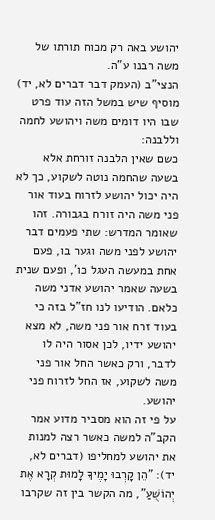יהושע באה רק מכוח תורתו של משה רבנו ע"ה.
הנצי"ב (העמק דבר דברים לא, יד) מוסיף שיש במשל הזה עוד פרט שבו היו דומים משה ויהושע לחמה וללבנה:
כשם שאין הלבנה זורחת אלא בשעה שהחמה נוטה לשקוע, כך לא היה יכול יהושע לזרוח בעוד אור פני משה היה זורח בגבורה. זהו שאומר המדרש: שתי פעמים דבר יהושע לפני משה וגער בו, פעם אחת במעשה העגל כו', ופעם שנית בשעה שאמר יהושע אדני משה כלאם. הודיעו לנו חז"ל בזה כי בעוד זרח אור פני משה, לא מצא יהושע ידיו, לכן אסור היה לו לדבר, ורק כאשר החל אור פני משה לשקוע, אז החל לזרוח פני יהושע.
על פי זה הוא מסביר מדוע אמר הקב"ה למשה כאשר רצה למנות את יהושע למחליפו (דברים לא, יד): "הֵן קָרְבוּ יָמֶיךָ לָמוּת קְרָא אֶת יְהוֹשֻׁעַ", מה הקשר בין זה שקרבו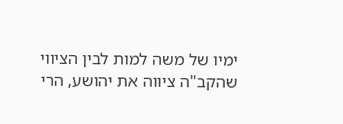ימיו של משה למות לבין הציווי שהקב"ה ציווה את יהושע, הרי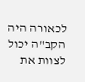לכאורה היה הקב"ה יכול לצוות את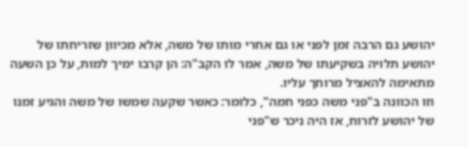יהושע גם הרבה זמן לפני או גם אחרי מותו של משה, אלא מכיוון שזריחתו של יהושע תלויה בשקיעתו של משה, אמר לו הקב"ה: הן קרבו ימיך למות, על כן השעה מתאימה להאציל מרוחך עליו.
וזו הכוונה ב"פני משה כפני חמה", כלומר: כאשר שקעה שמשו של משה והגיע זמנו של יהושע לזרוח, אז היה ניכר ש"פני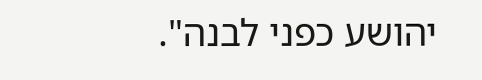יהושע כפני לבנה".